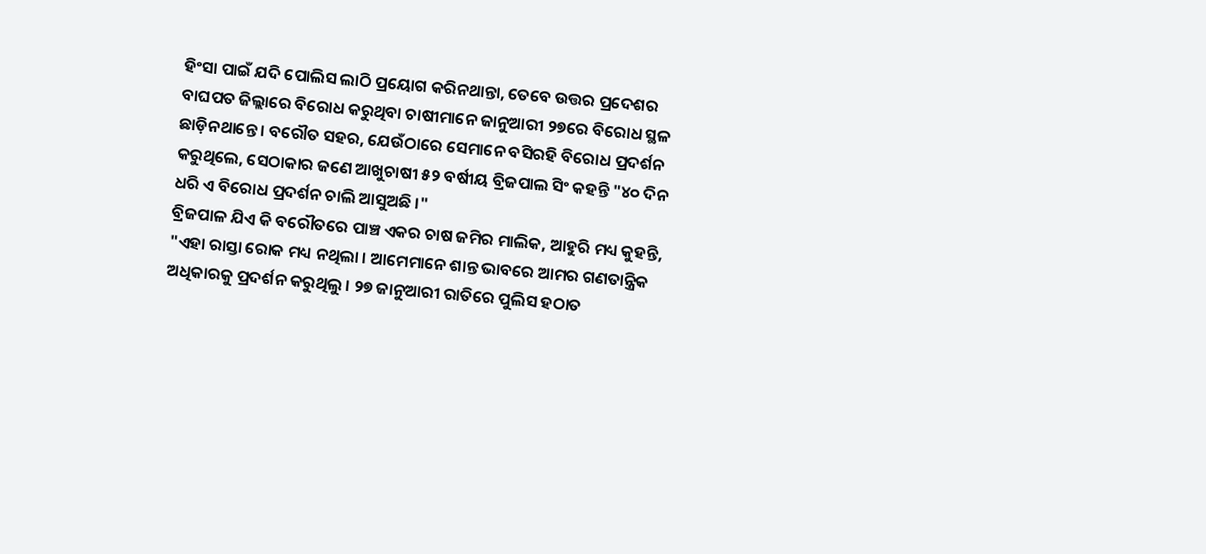ହିଂସା ପାଇଁ ଯଦି ପୋଲିସ ଲାଠି ପ୍ରୟୋଗ କରିନଥାନ୍ତା, ତେବେ ଉତ୍ତର ପ୍ରଦେଶର ବାଘପତ ଜିଲ୍ଲାରେ ବିରୋଧ କରୁଥିବା ଚାଷୀମାନେ ଜାନୁଆରୀ ୨୭ରେ ବିରୋଧ ସ୍ଥଳ ଛାଡ଼ିନଥାନ୍ତେ । ବରୌତ ସହର, ଯେଉଁଠାରେ ସେମାନେ ବସିରହି ବିରୋଧ ପ୍ରଦର୍ଶନ କରୁଥିଲେ, ସେଠାକାର ଜଣେ ଆଖୁଚାଷୀ ୫୨ ବର୍ଷୀୟ ବ୍ରିଜପାଲ ସିଂ କହନ୍ତି "୪୦ ଦିନ ଧରି ଏ ବିରୋଧ ପ୍ରଦର୍ଶନ ଚାଲି ଆସୁଅଛି ।"
ବ୍ରିଜପାଳ ଯିଏ କି ବରୌତରେ ପାଞ୍ଚ ଏକର ଚାଷ ଜମିର ମାଲିକ, ଆହୁରି ମଧ୍ୟ କୁହନ୍ତି, "ଏହା ରାସ୍ତା ରୋକ ମଧ୍ୟ ନଥିଲା । ଆମେମାନେ ଶାନ୍ତ ଭାବରେ ଆମର ଗଣତାନ୍ତ୍ରିକ ଅଧିକାରକୁ ପ୍ରଦର୍ଶନ କରୁଥିଲୁ । ୨୭ ଜାନୁଆରୀ ରାତିରେ ପୁଲିସ ହଠାତ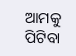ଆମକୁ ପିଟିବା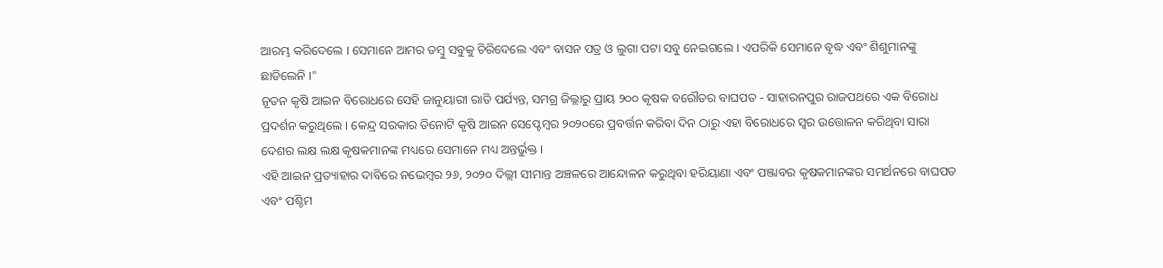ଆରମ୍ଭ କରିଦେଲେ । ସେମାନେ ଆମର ତମ୍ବୁ ସବୁକୁ ଚିରିଦେଲେ ଏବଂ ବାସନ ପତ୍ର ଓ ଲୁଗା ପଟା ସବୁ ନେଇଗଲେ । ଏପରିକି ସେମାନେ ବୃଦ୍ଧ ଏବଂ ଶିଶୁମାନଙ୍କୁ ଛାଡିଲେନି ।"
ନୂତନ କୃଷି ଆଇନ ବିରୋଧରେ ସେହି ଜାନୁୟାରୀ ରାତି ପର୍ଯ୍ୟନ୍ତ, ସମଗ୍ର ଜିଲ୍ଲାରୁ ପ୍ରାୟ ୨୦୦ କୃଷକ ବରୌତର ବାଘପତ - ସାହାରନପୁର ରାଜପଥରେ ଏକ ବିରୋଧ ପ୍ରଦର୍ଶନ କରୁଥିଲେ । କେନ୍ଦ୍ର ସରକାର ତିନୋଟି କୃଷି ଆଇନ ସେପ୍ଟେମ୍ବର ୨୦୨୦ରେ ପ୍ରବର୍ତ୍ତନ କରିବା ଦିନ ଠାରୁ ଏହା ବିରୋଧରେ ସ୍ୱର ଉତ୍ତୋଳନ କରିଥିବା ସାରା ଦେଶର ଲକ୍ଷ ଲକ୍ଷ କୃଷକମାନଙ୍କ ମଧ୍ୟରେ ସେମାନେ ମଧ୍ୟ ଅନ୍ତର୍ଭୁକ୍ତ ।
ଏହି ଆଇନ ପ୍ରତ୍ୟାହାର ଦାବିରେ ନଭେମ୍ବର ୨୬, ୨୦୨୦ ଦିଲ୍ଲୀ ସୀମାନ୍ତ ଅଞ୍ଚଳରେ ଆନ୍ଦୋଳନ କରୁଥିବା ହରିୟାଣା ଏବଂ ପଞ୍ଜାବର କୃଷକମାନଙ୍କର ସମର୍ଥନରେ ବାଘପତ ଏବଂ ପଶ୍ଚିମ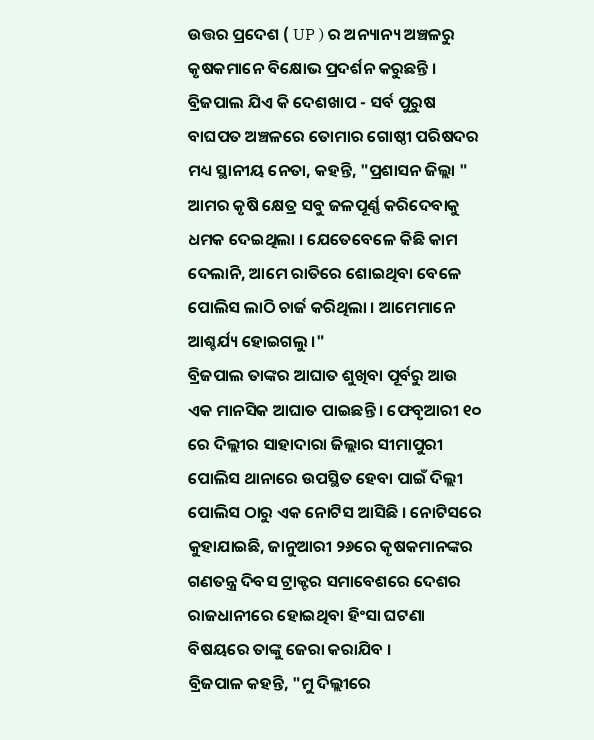ଉତ୍ତର ପ୍ରଦେଶ ( UP ) ର ଅନ୍ୟାନ୍ୟ ଅଞ୍ଚଳରୁ କୃଷକମାନେ ବିକ୍ଷୋଭ ପ୍ରଦର୍ଶନ କରୁଛନ୍ତି ।
ବ୍ରିଜପାଲ ଯିଏ କି ଦେଶଖାପ - ସର୍ବ ପୁରୁଷ ବାଘପତ ଅଞ୍ଚଳରେ ତୋମାର ଗୋଷ୍ଠୀ ପରିଷଦର ମଧ୍ୟ ସ୍ଥାନୀୟ ନେତା, କହନ୍ତି, "ପ୍ରଶାସନ ଜିଲ୍ଲା " ଆମର କୃଷି କ୍ଷେତ୍ର ସବୁ ଜଳପୂର୍ଣ୍ଣ କରିଦେବାକୁ ଧମକ ଦେଇଥିଲା । ଯେତେବେଳେ କିଛି କାମ ଦେଲାନି, ଆମେ ରାତିରେ ଶୋଇଥିବା ବେଳେ ପୋଲିସ ଲାଠି ଚାର୍ଜ କରିଥିଲା । ଆମେମାନେ ଆଶ୍ଚର୍ଯ୍ୟ ହୋଇଗଲୁ ।"
ବ୍ରିଜପାଲ ତାଙ୍କର ଆଘାତ ଶୁଖିବା ପୂର୍ବରୁ ଆଉ ଏକ ମାନସିକ ଆଘାତ ପାଇଛନ୍ତି । ଫେବୃଆରୀ ୧୦ ରେ ଦିଲ୍ଲୀର ସାହାଦାରା ଜିଲ୍ଲାର ସୀମାପୁରୀ ପୋଲିସ ଥାନାରେ ଉପସ୍ଥିତ ହେବା ପାଇଁ ଦିଲ୍ଲୀ ପୋଲିସ ଠାରୁ ଏକ ନୋଟିସ ଆସିଛି । ନୋଟିସରେ କୁହାଯାଇଛି, ଜାନୁଆରୀ ୨୬ରେ କୃଷକମାନଙ୍କର ଗଣତନ୍ତ୍ର ଦିବସ ଟ୍ରାକ୍ଟର ସମାବେଶରେ ଦେଶର ରାଜଧାନୀରେ ହୋଇଥିବା ହିଂସା ଘଟଣା ବିଷୟରେ ତାଙ୍କୁ ଜେରା କରାଯିବ ।
ବ୍ରିଜପାଳ କହନ୍ତି, "ମୁ ଦିଲ୍ଲୀରେ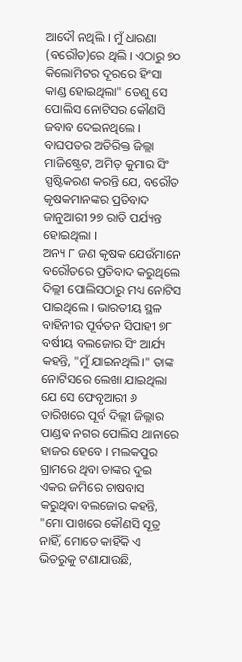ଆଦୌ ନଥିଲି । ମୁଁ ଧାରଣା (ବରୌତ)ରେ ଥିଲି । ଏଠାରୁ ୭୦ କିଲୋମିଟର ଦୂରରେ ହିଂସା କାଣ୍ଡ ହୋଇଥିଲା" ତେଣୁ ସେ ପୋଲିସ ନୋଟିସର କୌଣସି ଜବାବ ଦେଇନଥିଲେ ।
ବାଘପତର ଅତିରିକ୍ତ ଜିଲ୍ଲା ମାଜିଷ୍ଟ୍ରେଟ, ଅମିତ୍ କୁମାର ସିଂ ସ୍ପଷ୍ଟିକରଣ କରନ୍ତି ଯେ, ବରୌତ କୃଷକମାନଙ୍କର ପ୍ରତିବାଦ ଜାନୁଆରୀ ୨୭ ରାତି ପର୍ଯ୍ୟନ୍ତ ହୋଇଥିଲା ।
ଅନ୍ୟ ୮ ଜଣ କୃଷକ ଯେଉଁମାନେ ବରୌତରେ ପ୍ରତିବାଦ କରୁଥିଲେ ଦିଲ୍ଲୀ ପୋଲିସଠାରୁ ମଧ୍ୟ ନୋଟିସ ପାଇଥିଲେ । ଭାରତୀୟ ସ୍ଥଳ ବାହିନୀର ପୂର୍ବତନ ସିପାହୀ ୭୮ ବର୍ଷୀୟ ବଲଜୋର ସିଂ ଆର୍ଯ୍ୟ କହନ୍ତି, "ମୁଁ ଯାଇନଥିଲି।" ତାଙ୍କ ନୋଟିସରେ ଲେଖା ଯାଇଥିଲା ଯେ ସେ ଫେବୃଆରୀ ୬ ତାରିଖରେ ପୂର୍ବ ଦିଲ୍ଲୀ ଜିଲ୍ଲାର ପାଣ୍ଡଵ ନଗର ପୋଲିସ ଥାନାରେ ହାଜର ହେବେ । ମଲକପୁର ଗ୍ରାମରେ ଥିବା ତାଙ୍କର ଦୁଇ ଏକର ଜମିରେ ଚାଷବାସ କରୁଥିବା ବଲଜୋର କହନ୍ତି, "ମୋ ପାଖରେ କୌଣସି ସୂତ୍ର ନାହିଁ, ମୋତେ କାହିଁକି ଏ ଭିତରୁକୁ ଟଣାଯାଉଛି,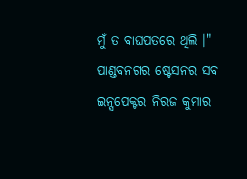ମୁଁ ତ ବାଘପତରେ ଥିଲି ।"
ପାଣ୍ଡବନଗର ଷ୍ଟେସନର ସବ ଇନ୍ସପେକ୍ଟର ନିରଜ କୁମାର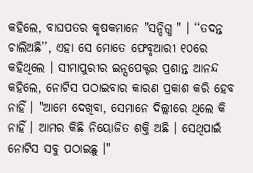କହିଲେ, ବାଘପତର କୃଷକମାନେ "ସନ୍ଦିଗ୍ଧ " । ‘‘ତଦନ୍ତ ଚାଲିଅଛି’’, ଏହା ସେ ମୋତେ ଫେବୃଆରୀ ୧୦ରେ କହିଥିଲେ । ସୀମାପୁରୀର ଇନ୍ସପେକ୍ଟର ପ୍ରଶାନ୍ତ ଆନନ୍ଦ କହିଲେ, ନୋଟିସ ପଠାଇବାର କାରଣ ପ୍ରକାଶ କରି ହେବ ନାହିଁ । "ଆମେ ଦେଖିବା, ସେମାନେ ଦିଲ୍ଲୀରେ ଥିଲେ କି ନାହିଁ । ଆମର କିଛି ନିୟୋଜିତ ଶକ୍ତି ଅଛି । ସେଥିପାଇଁ ନୋଟିସ ସବୁ ପଠାଇଛୁ ।"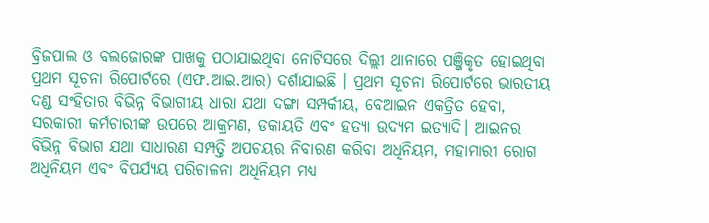ବ୍ରିଜପାଲ ଓ ବଲଜୋରଙ୍କ ପାଖକୁ ପଠାଯାଇଥିବା ନୋଟିସରେ ଦିଲ୍ଲୀ ଥାନାରେ ପଞ୍ଜିକୃତ ହୋଇଥିବା ପ୍ରଥମ ସୂଚନା ରିପୋର୍ଟରେ (ଏଫ.ଆଇ.ଆର) ଦର୍ଶାଯାଇଛି । ପ୍ରଥମ ସୂଚନା ରିପୋର୍ଟରେ ଭାରତୀୟ ଦଣ୍ଡ ସଂହିତାର ବିଭିନ୍ନ ବିଭାଗୀୟ ଧାରା ଯଥା ଦଙ୍ଗା ସମ୍ପର୍କୀୟ, ବେଆଇନ ଏକତ୍ରିତ ହେବା, ସରକାରୀ କର୍ମଚାରୀଙ୍କ ଉପରେ ଆକ୍ରମଣ, ଡକାୟତି ଏବଂ ହତ୍ୟା ଉଦ୍ୟମ ଇତ୍ୟାଦି। ଆଇନର ବିଭିନ୍ନ ବିଭାଗ ଯଥା ସାଧାରଣ ସମ୍ପତ୍ତି ଅପଚୟର ନିବାରଣ କରିବା ଅଧିନିୟମ, ମହାମାରୀ ରୋଗ ଅଧିନିୟମ ଏବଂ ବିପର୍ଯ୍ୟୟ ପରିଚାଳନା ଅଧିନିୟମ ମଧ୍ୟ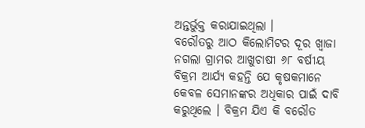ଅନ୍ତର୍ଭୁକ୍ତ କରାଯାଇଥିଲା ।
ବରୌତରୁ ଆଠ କିଲୋମିଟର ଦୂର ଖ୍ୱାଜା ନଗଲା ଗ୍ରାମର ଆଖୁଚାଷୀ ୬୮ ବର୍ଷୀୟ ବିକ୍ରମ ଆର୍ଯ୍ୟ କହନ୍ତି ଯେ କୃଷକମାନେ କେବଳ ସେମାନଙ୍କର ଅଧିକାର ପାଇଁ ଦାବି କରୁଥିଲେ । ବିକ୍ରମ ଯିଏ କି ବରୌତ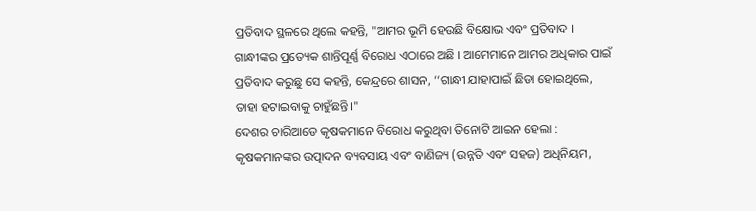ପ୍ରତିବାଦ ସ୍ଥଳରେ ଥିଲେ କହନ୍ତି, "ଆମର ଭୂମି ହେଉଛି ବିକ୍ଷୋଭ ଏବଂ ପ୍ରତିବାଦ । ଗାନ୍ଧୀଙ୍କର ପ୍ରତ୍ୟେକ ଶାନ୍ତିପୂର୍ଣ୍ଣ ବିରୋଧ ଏଠାରେ ଅଛି । ଆମେମାନେ ଆମର ଅଧିକାର ପାଇଁ ପ୍ରତିବାଦ କରୁଛୁ ସେ କହନ୍ତି, କେନ୍ଦ୍ରରେ ଶାସନ, ‘‘ଗାନ୍ଧୀ ଯାହାପାଇଁ ଛିଡା ହୋଇଥିଲେ, ତାହା ହଟାଇବାକୁ ଚାହୁଁଛନ୍ତି।"
ଦେଶର ଚାରିଆଡେ କୃଷକମାନେ ବିରୋଧ କରୁଥିବା ତିନୋଟି ଆଇନ ହେଲା : କୃଷକମାନଙ୍କର ଉତ୍ପାଦନ ବ୍ୟବସାୟ ଏବଂ ବାଣିଜ୍ୟ (ଉନ୍ନତି ଏବଂ ସହଜ) ଅଧିନିୟମ,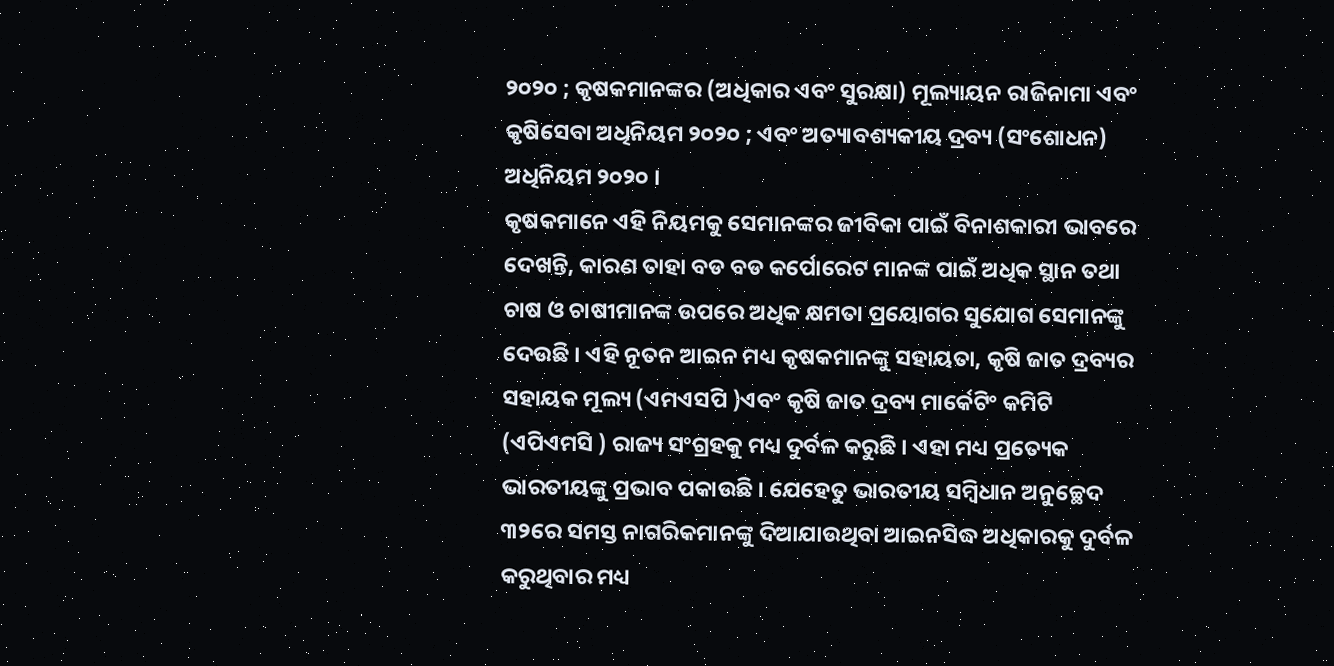୨୦୨୦ ; କୃଷକମାନଙ୍କର (ଅଧିକାର ଏବଂ ସୁରକ୍ଷା) ମୂଲ୍ୟାୟନ ରାଜିନାମା ଏବଂ କୃଷିସେବା ଅଧିନିୟମ ୨୦୨୦ ; ଏବଂ ଅତ୍ୟାବଶ୍ୟକୀୟ ଦ୍ରବ୍ୟ (ସଂଶୋଧନ) ଅଧିନିୟମ ୨୦୨୦ ।
କୃଷକମାନେ ଏହି ନିୟମକୁ ସେମାନଙ୍କର ଜୀବିକା ପାଇଁ ବିନାଶକାରୀ ଭାବରେ ଦେଖନ୍ତି, କାରଣ ତାହା ବଡ ବଡ କର୍ପୋରେଟ ମାନଙ୍କ ପାଇଁ ଅଧିକ ସ୍ଥାନ ତଥା ଚାଷ ଓ ଚାଷୀମାନଙ୍କ ଉପରେ ଅଧିକ କ୍ଷମତା ପ୍ରୟୋଗର ସୁଯୋଗ ସେମାନଙ୍କୁ ଦେଉଛି । ଏହି ନୂତନ ଆଇନ ମଧ୍ୟ କୃଷକମାନଙ୍କୁ ସହାୟତା, କୃଷି ଜାତ ଦ୍ରବ୍ୟର ସହାୟକ ମୂଲ୍ୟ (ଏମଏସପି )ଏବଂ କୃଷି ଜାତ ଦ୍ରବ୍ୟ ମାର୍କେଟିଂ କମିଟି (ଏପିଏମସି ) ରାଜ୍ୟ ସଂଗ୍ରହକୁ ମଧ୍ୟ ଦୁର୍ବଳ କରୁଛି । ଏହା ମଧ୍ୟ ପ୍ରତ୍ୟେକ ଭାରତୀୟଙ୍କୁ ପ୍ରଭାବ ପକାଉଛି । ଯେହେତୁ ଭାରତୀୟ ସମ୍ବିଧାନ ଅନୁଚ୍ଛେଦ ୩୨ରେ ସମସ୍ତ ନାଗରିକମାନଙ୍କୁ ଦିଆଯାଉଥିବା ଆଇନସିଦ୍ଧ ଅଧିକାରକୁ ଦୁର୍ବଳ କରୁଥିବାର ମଧ୍ୟ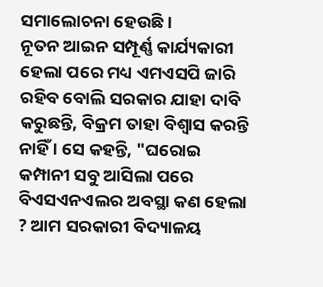ସମାଲୋଚନା ହେଉଛି ।
ନୂତନ ଆଇନ ସମ୍ପୂର୍ଣ୍ଣ କାର୍ଯ୍ୟକାରୀ ହେଲା ପରେ ମଧ୍ୟ ଏମଏସପି ଜାରି ରହିବ ବୋଲି ସରକାର ଯାହା ଦାବି କରୁଛନ୍ତି, ବିକ୍ରମ ତାହା ବିଶ୍ୱାସ କରନ୍ତି ନାହିଁ । ସେ କହନ୍ତି, "ଘରୋଇ କମ୍ପାନୀ ସବୁ ଆସିଲା ପରେ ବିଏସଏନଏଲର ଅବସ୍ଥା କଣ ହେଲା ? ଆମ ସରକାରୀ ବିଦ୍ୟାଳୟ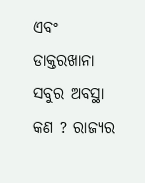ଏବଂ ଡାକ୍ତରଖାନା ସବୁର ଅବସ୍ଥା କଣ ? ରାଜ୍ୟର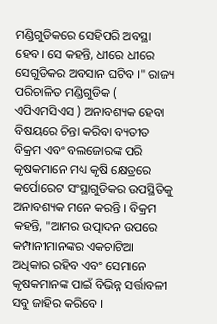ମଣ୍ଡିଗୁଡିକରେ ସେହିପରି ଅବସ୍ଥା ହେବ। ସେ କହନ୍ତି, ଧୀରେ ଧୀରେ ସେଗୁଡିକର ଅବସାନ ଘଟିବ ।" ରାଜ୍ୟ ପରିଚାଳିତ ମଣ୍ଡିଗୁଡିକ ( ଏପିଏମସିଏସ ) ଅନାବଶ୍ୟକ ହେବା ବିଷୟରେ ଚିନ୍ତା କରିବା ବ୍ୟତୀତ ବିକ୍ରମ ଏବଂ ବଲଜୋରଙ୍କ ପରି କୃଷକମାନେ ମଧ୍ୟ କୃଷି କ୍ଷେତ୍ରରେ କର୍ପୋରେଟ ସଂସ୍ଥାଗୁଡିକର ଉପସ୍ଥିତିକୁ ଅନାବଶ୍ୟକ ମନେ କରନ୍ତି । ବିକ୍ରମ କହନ୍ତି, "ଆମର ଉତ୍ପାଦନ ଉପରେ କମ୍ପାନୀମାନଙ୍କର ଏକଚାଟିଆ ଅଧିକାର ରହିବ ଏବଂ ସେମାନେ କୃଷକମାନଙ୍କ ପାଇଁ ବିଭିନ୍ନ ସର୍ତ୍ତାବଳୀ ସବୁ ଜାହିର କରିବେ ।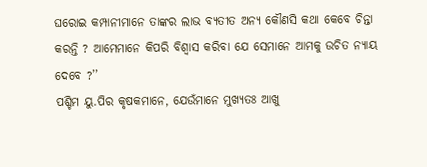ଘରୋଇ କମ୍ପାନୀମାନେ ତାଙ୍କର ଲାଭ ବ୍ୟତୀତ ଅନ୍ୟ କୌଣସି କଥା କେବେ ଚିନ୍ତା କରନ୍ତି ? ଆମେମାନେ କିପରି ବିଶ୍ୱାସ କରିବା ଯେ ସେମାନେ ଆମକୁ ଉଚିତ ନ୍ୟାୟ ଦେବେ ?’’
ପଶ୍ଚିମ ୟୁ.ପିର କୃଷକମାନେ, ଯେଉଁମାନେ ମୁଖ୍ୟତଃ ଆଖୁ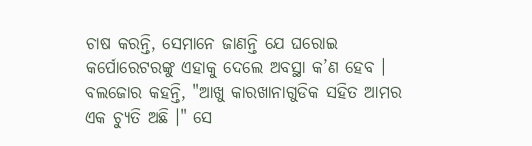ଚାଷ କରନ୍ତି, ସେମାନେ ଜାଣନ୍ତି ଯେ ଘରୋଇ କର୍ପୋରେଟରଙ୍କୁ ଏହାକୁ ଦେଲେ ଅବସ୍ଥା କ’ଣ ହେବ । ବଲଜୋର କହନ୍ତି, "ଆଖୁ କାରଖାନାଗୁଡିକ ସହିତ ଆମର ଏକ ଚ୍ୟୁତି ଅଛି ।" ସେ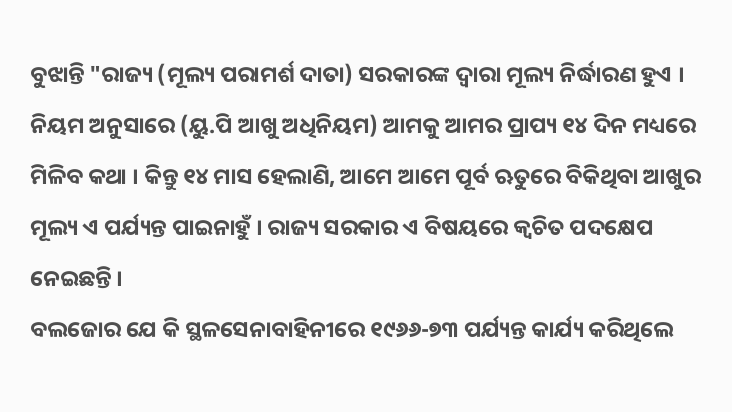ବୁଝାନ୍ତି "ରାଜ୍ୟ (ମୂଲ୍ୟ ପରାମର୍ଶ ଦାତା) ସରକାରଙ୍କ ଦ୍ୱାରା ମୂଲ୍ୟ ନିର୍ଦ୍ଧାରଣ ହୁଏ । ନିୟମ ଅନୁସାରେ (ୟୁ.ପି ଆଖୁ ଅଧିନିୟମ) ଆମକୁ ଆମର ପ୍ରାପ୍ୟ ୧୪ ଦିନ ମଧ୍ୟରେ ମିଳିବ କଥା । କିନ୍ତୁ ୧୪ ମାସ ହେଲାଣି, ଆମେ ଆମେ ପୂର୍ବ ଋତୁରେ ବିକିଥିବା ଆଖୁର ମୂଲ୍ୟ ଏ ପର୍ଯ୍ୟନ୍ତ ପାଇନାହୁଁ । ରାଜ୍ୟ ସରକାର ଏ ବିଷୟରେ କ୍ଵଚିତ ପଦକ୍ଷେପ ନେଇଛନ୍ତି ।
ବଲଜୋର ଯେ କି ସ୍ଥଳସେନାବାହିନୀରେ ୧୯୬୬-୭୩ ପର୍ଯ୍ୟନ୍ତ କାର୍ଯ୍ୟ କରିଥିଲେ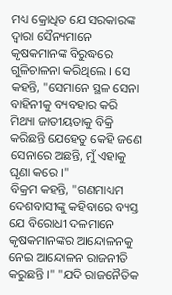ମଧ୍ୟ କ୍ରୋଧିତ ଯେ ସରକାରଙ୍କ ଦ୍ୱାରା ସୈନ୍ୟମାନେ କୃଷକମାନଙ୍କ ବିରୁଦ୍ଧରେ ଗୁଳିଚାଳନା କରିଥିଲେ । ସେ କହନ୍ତି, "ସେମାନେ ସ୍ଥଳ ସେନା ବାହିନୀକୁ ବ୍ୟବହାର କରି ମିଥ୍ୟା ଜାତୀୟତାକୁ ବିକ୍ରି କରିଛନ୍ତି ଯେହେତୁ କେହି ଜଣେ ସେନାରେ ଅଛନ୍ତି, ମୁଁ ଏହାକୁ ଘୃଣା କରେ ।"
ବିକ୍ରମ କହନ୍ତି, "ଗଣମାଧ୍ୟମ ଦେଶବାସୀଙ୍କୁ କହିବାରେ ବ୍ୟସ୍ତ ଯେ ବିରୋଧୀ ଦଳମାନେ କୃଷକମାନଙ୍କର ଆନ୍ଦୋଳନକୁ ନେଇ ଆନ୍ଦୋଳନ ରାଜନୀତି କରୁଛନ୍ତି ।" "ଯଦି ରାଜନୈତିକ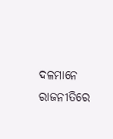ଦଳମାନେ ରାଜନୀତିରେ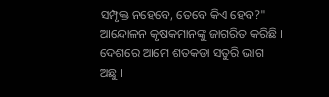ସମ୍ପୃକ୍ତ ନହେବେ, ତେବେ କିଏ ହେବ?" ଆନ୍ଦୋଳନ କୃଷକମାନଙ୍କୁ ଜାଗରିତ କରିଛି । ଦେଶରେ ଆମେ ଶତକଡା ସତୁରି ଭାଗ ଅଛୁ ।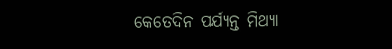କେତେଦିନ ପର୍ଯ୍ୟନ୍ତ ମିଥ୍ୟା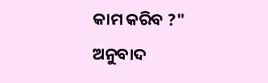କାମ କରିବ ?"
ଅନୁବାଦ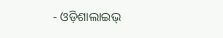- ଓଡ଼ିଶାଲାଇଭ୍